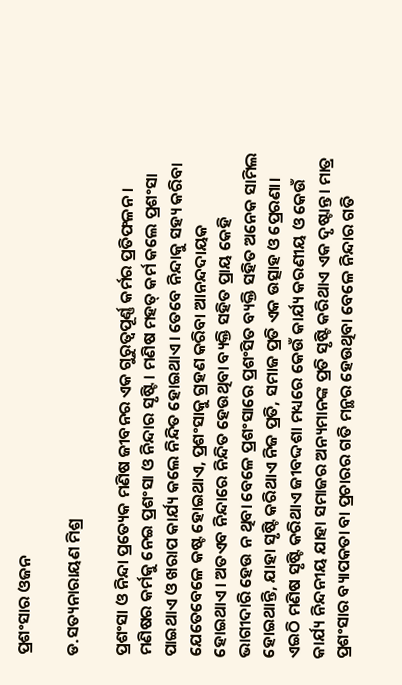ପ୍ରଶଂସାର ଓଜନ

ଡ.ସତ୍ୟନାରାୟଣ ମିଶ୍ର

ପ୍ରଶଂସା ଓ ନିନ୍ଦା ପ୍ରତ୍ୟେକ ମଣିଷ ଜୀବନର ଏକ ଗୁରୁତ୍ୱପୂର୍ଣ୍ଣ କର୍ମର ପ୍ରତିଫଳନ। ମଣିଷର କର୍ମକୁ ନେଇ ପ୍ରଶଂସା ଓ ନିନ୍ଦାର ସୃଷ୍ଟି। ମଣିଷ ମହତ୍‌ କର୍ମ କଲେ ପ୍ରଶଂସା ପାଇଥାଏ ଓ ଖରାପ କାର୍ଯ୍ୟ କଲେ ନିନ୍ଦିତ ହୋଇଥାଏ। ତେବେ ନିନ୍ଦାକୁ ସହ୍ୟ କରିବା ଯେତେବେଳେ କଷ୍ଟ ହୋଇଥାଏ, ପ୍ରଶଂସାକୁ ଗ୍ରହଣ କରିବା ଆନନ୍ଦଦାୟକ ହୋଇଥାଏ। ଅତଏବ ନିନ୍ଦାରେ ନିନ୍ଦିତ ହେଉଥିବା ବ୍ୟକ୍ତି ସହିତ ପ୍ରାୟ କେହି ଭାଗୀଦାରି ହେଉ ନ ଥିବା ବେଳେ ପ୍ରଶଂସାରେ ପ୍ରଶଂସିତ ବ୍ୟକ୍ତି ସହିତ ଅନେକ ସାମିଲ ହୋଇଥାନ୍ତି, ଯାହା ସୃଷ୍ଟି କରିଥାଏ ନିଜ ପ୍ରତି, ସମାଜ ପ୍ରତି ଏକ ଉତ୍ସାହ ଓ ପ୍ରେରଣା। ଏଇଠି ମଣିଷ ସୃଷ୍ଟି କରିଥାଏ ଜୀବଦ୍ଦଶା ମଧ୍ୟରେ କେଉଁ କାର୍ଯ୍ୟ କରଣୀୟ ଓ କେଉଁ କାର୍ଯ୍ୟ ନିନ୍ଦନୀୟ ଯାହା ସମାଜର ଅନ୍ୟମାନଙ୍କ ପ୍ରତି ସୃଷ୍ଟି କରିଥାଏ ଏକ ଦୃଷ୍ଟାନ୍ତ। ମାତ୍ର ପ୍ରଶଂସାର ବ୍ୟାପକତା ବା ପ୍ରଚାରର ଗତି ମନ୍ଥର ହେଉଥିବା ବେଳେ ନିନ୍ଦାର ଗତି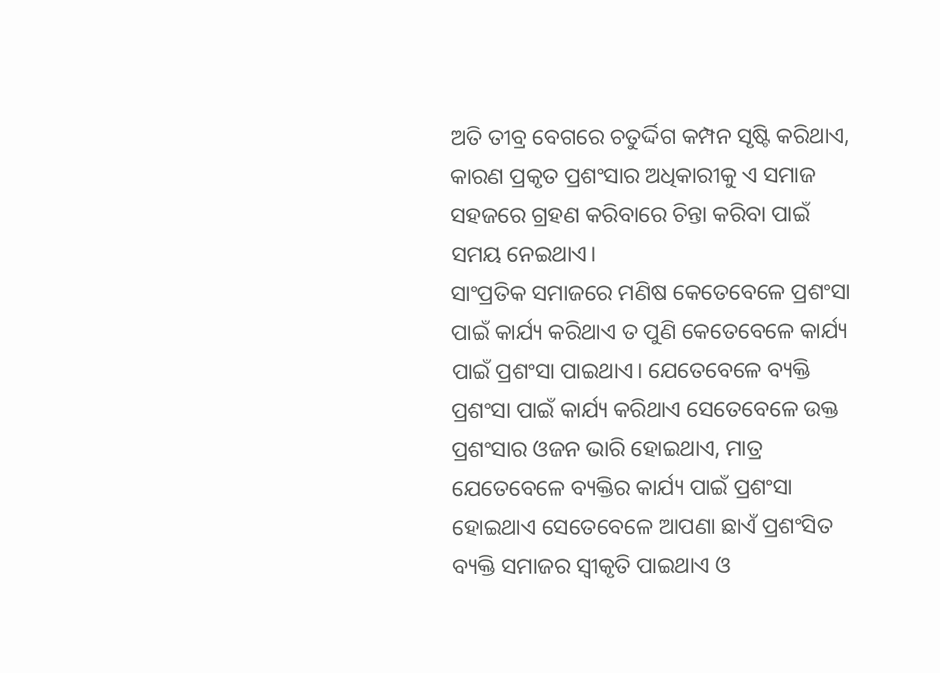ଅତି ତୀବ୍ର ବେଗରେ ଚତୁର୍ଦ୍ଦିଗ କମ୍ପନ ସୃଷ୍ଟି କରିଥାଏ, କାରଣ ପ୍ରକୃତ ପ୍ରଶଂସାର ଅଧିକାରୀକୁ ଏ ସମାଜ ସହଜରେ ଗ୍ରହଣ କରିବାରେ ଚିନ୍ତା କରିବା ପାଇଁ ସମୟ ନେଇଥାଏ।
ସାଂପ୍ରତିକ ସମାଜରେ ମଣିଷ କେତେବେଳେ ପ୍ରଶଂସା ପାଇଁ କାର୍ଯ୍ୟ କରିଥାଏ ତ ପୁଣି କେତେବେଳେ କାର୍ଯ୍ୟ ପାଇଁ ପ୍ରଶଂସା ପାଇଥାଏ। ଯେତେବେଳେ ବ୍ୟକ୍ତି ପ୍ରଶଂସା ପାଇଁ କାର୍ଯ୍ୟ କରିଥାଏ ସେତେବେଳେ ଉକ୍ତ ପ୍ରଶଂସାର ଓଜନ ଭାରି ହୋଇଥାଏ, ମାତ୍ର ଯେତେବେଳେ ବ୍ୟକ୍ତିର କାର୍ଯ୍ୟ ପାଇଁ ପ୍ରଶଂସା ହୋଇଥାଏ ସେତେବେଳେ ଆପଣା ଛାଏଁ ପ୍ରଶଂସିତ ବ୍ୟକ୍ତି ସମାଜର ସ୍ବୀକୃତି ପାଇଥାଏ ଓ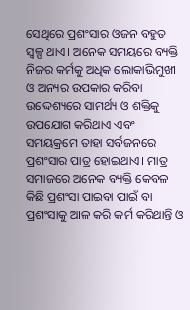ସେଥିରେ ପ୍ରଶଂସାର ଓଜନ ବହୁତ ସ୍ବଳ୍ପ ଥାଏ। ଅନେକ ସମୟରେ ବ୍ୟକ୍ତି ନିଜର କର୍ମକୁ ଅଧିକ ଲୋକାଭିମୁଖୀ ଓ ଅନ୍ୟର ଉପକାର କରିବା ଉଦ୍ଦେଶ୍ୟରେ ସାମର୍ଥ୍ୟ ଓ ଶକ୍ତିକୁ ଉପଯୋଗ କରିଥାଏ ଏବଂ ସମୟକ୍ରମେ ତାହା ସର୍ବଜନରେ ପ୍ରଶଂସାର ପାତ୍ର ହୋଇଥାଏ। ମାତ୍ର ସମାଜରେ ଅନେକ ବ୍ୟକ୍ତି କେବଳ କିଛି ପ୍ରଶଂସା ପାଇବା ପାଇଁ ବା ପ୍ରଶଂସାକୁ ଆଳ କରି କର୍ମ କରିଥାନ୍ତି ଓ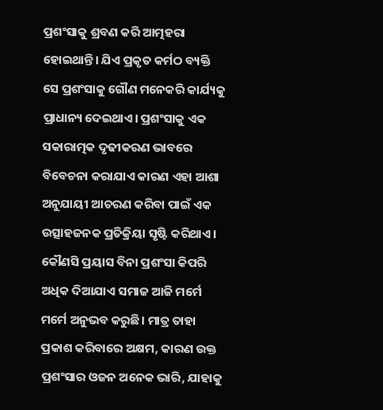ପ୍ରଶଂସାକୁ ଶ୍ରବଣ କରି ଆତ୍ମହରା ହୋଇଥାନ୍ତି। ଯିଏ ପ୍ରକୃତ କର୍ମଠ ବ୍ୟକ୍ତି ସେ ପ୍ରଶଂସାକୁ ଗୌଣ ମନେକରି କାର୍ଯ୍ୟକୁ ପ୍ରାଧାନ୍ୟ ଦେଇଥାଏ। ପ୍ରଶଂସାକୁ ଏକ ସକାରାତ୍ମକ ଦୃଢୀକରଣ ଭାବରେ ବିବେଚନା କରାଯାଏ କାରଣ ଏହା ଆଶା ଅନୁଯାୟୀ ଆଚରଣ କରିବା ପାଇଁ ଏକ ଉତ୍ସାହଜନକ ପ୍ରତିକ୍ରିୟା ସୃଷ୍ଟି କରିଥାଏ।
କୌଣସି ପ୍ରୟାସ ବିନା ପ୍ରଶଂସା କିପରି ଅଧିକ ଦିଆଯାଏ ସମାଜ ଆଜି ମର୍ମେ ମର୍ମେ ଅନୁଭବ କରୁଛି। ମାତ୍ର ତାହା ପ୍ରକାଶ କରିବାରେ ଅକ୍ଷମ, କାରଣ ଉକ୍ତ ପ୍ରଶଂସାର ଓଜନ ଅନେକ ଭାରି, ଯାହାକୁ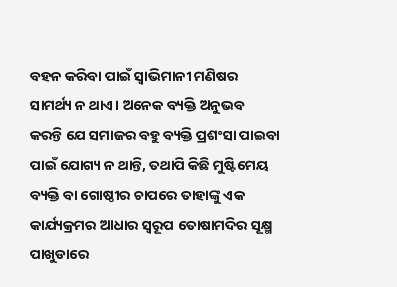ବହନ କରିବା ପାଇଁ ସ୍ବାଭିମାନୀ ମଣିଷର ସାମର୍ଥ୍ୟ ନ ଥାଏ। ଅନେକ ବ୍ୟକ୍ତି ଅନୁଭବ କରନ୍ତି ଯେ ସମାଜର ବହୁ ବ୍ୟକ୍ତି ପ୍ରଶଂସା ପାଇବା ପାଇଁ ଯୋଗ୍ୟ ନ ଥାନ୍ତି, ତଥାପି କିଛି ମୁଷ୍ଟିମେୟ ବ୍ୟକ୍ତି ବା ଗୋଷ୍ଠୀର ଚାପରେ ତାହାଙ୍କୁ ଏକ କାର୍ଯ୍ୟକ୍ରମର ଆଧାର ସ୍ବରୂପ ତୋଷାମଦିର ସୂକ୍ଷ୍ମ ପାଖୁଡାରେ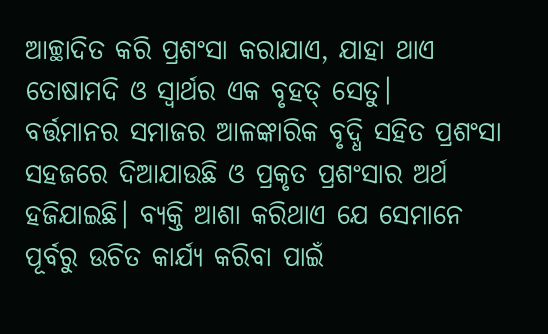ଆଚ୍ଛାଦିତ କରି ପ୍ରଶଂସା କରାଯାଏ, ଯାହା ଥାଏ ତୋଷାମଦି ଓ ସ୍ବାର୍ଥର ଏକ ବୃହତ୍‌ ସେତୁ।
ବର୍ତ୍ତମାନର ସମାଜର ଆଳଙ୍କାରିକ ବୃଦ୍ଧି ସହିତ ପ୍ରଶଂସା ସହଜରେ ଦିଆଯାଉଛି ଓ ପ୍ରକୃତ ପ୍ରଶଂସାର ଅର୍ଥ ହଜିଯାଇଛି। ବ୍ୟକ୍ତି ଆଶା କରିଥାଏ ଯେ ସେମାନେ ପୂର୍ବରୁ ଉଚିତ କାର୍ଯ୍ୟ କରିବା ପାଇଁ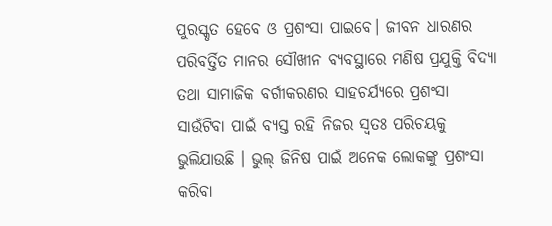ପୁରସ୍କୃତ ହେବେ ଓ ପ୍ରଶଂସା ପାଇବେ। ଜୀବନ ଧାରଣର ପରିବର୍ତ୍ତିତ ମାନର ସୌଖୀନ ବ୍ୟବସ୍ଥାରେ ମଣିଷ ପ୍ରଯୁକ୍ତି ବିଦ୍ୟା ତଥା ସାମାଜିକ ବର୍ଗୀକରଣର ସାହଚର୍ଯ୍ୟରେ ପ୍ରଶଂସା ସାଉଁଟିବା ପାଇଁ ବ୍ୟସ୍ତ ରହି ନିଜର ସ୍ବତଃ ପରିଚୟକୁ ଭୁଲିଯାଉଛି । ଭୁଲ୍‌ ଜିନିଷ ପାଇଁ ଅନେକ ଲୋକଙ୍କୁ ପ୍ରଶଂସା କରିବା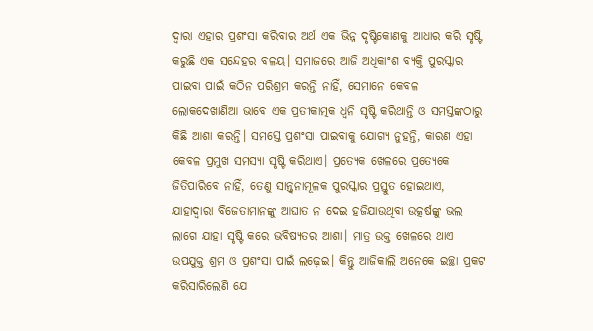ଦ୍ୱାରା ଏହାର ପ୍ରଶଂସା କରିବାର ଅର୍ଥ ଏକ ଭିନ୍ନ ଦୃଷ୍ଟିକୋଣକୁ ଆଧାର କରି ସୃଷ୍ଟି କରୁଛି ଏକ ସନ୍ଦେହର ବଳୟ। ସମାଜରେ ଆଜି ଅଧିକାଂଶ ବ୍ୟକ୍ତି ପୁରସ୍କାର ପାଇବା ପାଇଁ କଠିନ ପରିଶ୍ରମ କରନ୍ତି ନାହିଁ, ସେମାନେ କେବଳ ଲୋକଦେଖାଣିଆ ଭାବେ ଏକ ପ୍ରତୀକାତ୍ମକ ଧ୍ୱନି ସୃଷ୍ଟି କରିଥାନ୍ତି ଓ ସମସ୍ତଙ୍କଠାରୁ କିଛି ଆଶା କରନ୍ତି। ସମସ୍ତେ ପ୍ରଶଂସା ପାଇବାକୁ ଯୋଗ୍ୟ ନୁହନ୍ତି, କାରଣ ଏହା କେବଳ ପ୍ରମୁଖ ସମସ୍ୟା ସୃଷ୍ଟି କରିଥାଏ। ପ୍ରତ୍ୟେକ ଖେଳରେ ପ୍ରତ୍ୟେକେ ଜିତିପାରିବେ ନାହିଁ, ତେଣୁ ସାନ୍ତ୍ୱନାମୂଳକ ପୁରସ୍କାର ପ୍ରସ୍ତୁତ ହୋଇଥାଏ, ଯାହାଦ୍ୱାରା ବିଜେତାମାନଙ୍କୁ ଆଘାତ ନ ଦେଇ ହଜିଯାଉଥିବା ଉତ୍କର୍ଷଙ୍କୁ ଭଲ ଲାଗେ ଯାହା ସୃଷ୍ଟି କରେ ଭବିଷ୍ୟତର ଆଶା। ମାତ୍ର ଉକ୍ତ ଖେଳରେ ଥାଏ ଉପଯୁକ୍ତ ଶ୍ରମ ଓ ପ୍ରଶଂସା ପାଇଁ ଲଢ଼େଇ। କିନ୍ତୁ ଆଜିକାଲି ଅନେକେ ଇଚ୍ଛା ପ୍ରକଟ କରିସାରିଲେଣି ଯେ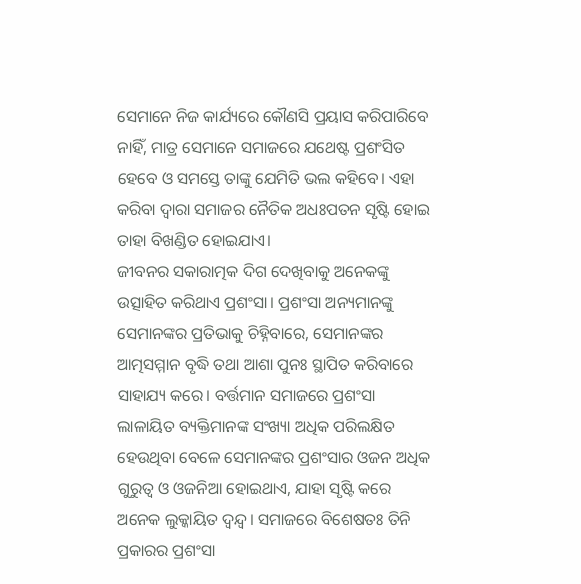ସେମାନେ ନିଜ କାର୍ଯ୍ୟରେ କୌଣସି ପ୍ରୟାସ କରିପାରିବେ ନାହିଁ, ମାତ୍ର ସେମାନେ ସମାଜରେ ଯଥେଷ୍ଟ ପ୍ରଶଂସିତ ହେବେ ଓ ସମସ୍ତେ ତାଙ୍କୁ ଯେମିତି ଭଲ କହିବେ। ଏହା କରିବା ଦ୍ୱାରା ସମାଜର ନୈତିକ ଅଧଃପତନ ସୃଷ୍ଟି ହୋଇ ତାହା ବିଖଣ୍ଡିତ ହୋଇଯାଏ।
ଜୀବନର ସକାରାତ୍ମକ ଦିଗ ଦେଖିବାକୁ ଅନେକଙ୍କୁ ଉତ୍ସାହିତ କରିଥାଏ ପ୍ରଶଂସା। ପ୍ରଶଂସା ଅନ୍ୟମାନଙ୍କୁ ସେମାନଙ୍କର ପ୍ରତିଭାକୁ ଚିହ୍ନିବାରେ, ସେମାନଙ୍କର ଆତ୍ମସମ୍ମାନ ବୃଦ୍ଧି ତଥା ଆଶା ପୁନଃ ସ୍ଥାପିତ କରିବାରେ ସାହାଯ୍ୟ କରେ। ବର୍ତ୍ତମାନ ସମାଜରେ ପ୍ରଶଂସା ଲାଳାୟିତ ବ୍ୟକ୍ତିମାନଙ୍କ ସଂଖ୍ୟା ଅଧିକ ପରିଲକ୍ଷିତ ହେଉଥିବା ବେଳେ ସେମାନଙ୍କର ପ୍ରଶଂସାର ଓଜନ ଅଧିକ ଗୁରୁତ୍ୱ ଓ ଓଜନିଆ ହୋଇଥାଏ, ଯାହା ସୃଷ୍ଟି କରେ ଅନେକ ଲୁକ୍କାୟିତ ଦ୍ୱନ୍ଦ୍ୱ। ସମାଜରେ ବିଶେଷତଃ ତିନି ପ୍ରକାରର ପ୍ରଶଂସା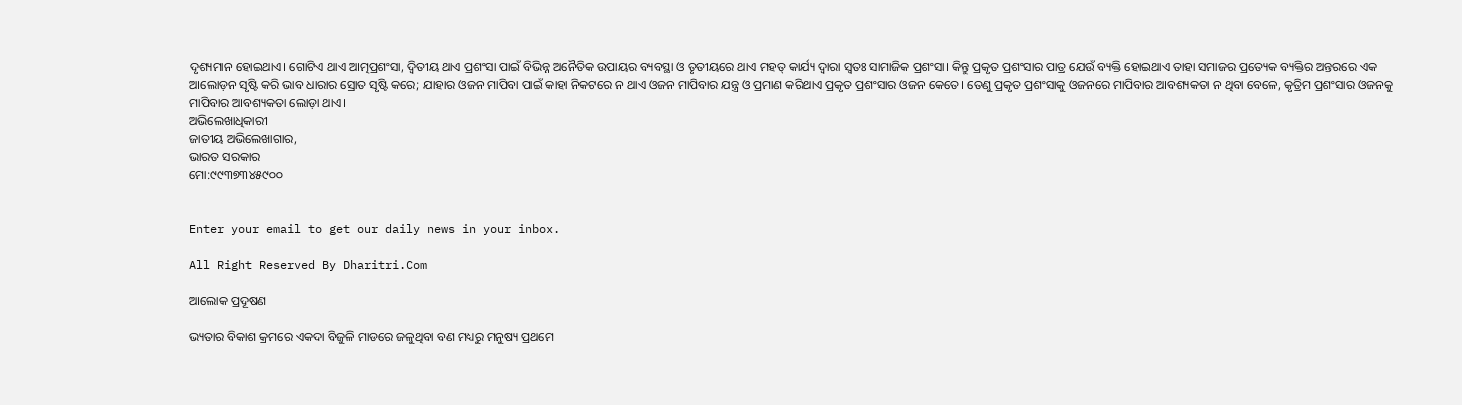ଦୃଶ୍ୟମାନ ହୋଇଥାଏ। ଗୋଟିଏ ଥାଏ ଆତ୍ମପ୍ରଶଂସା, ଦ୍ୱିତୀୟ ଥାଏ ପ୍ରଶଂସା ପାଇଁ ବିଭିନ୍ନ ଅନୈତିକ ଉପାୟର ବ୍ୟବସ୍ଥା ଓ ତୃତୀୟରେ ଥାଏ ମହତ୍‌ କାର୍ଯ୍ୟ ଦ୍ୱାରା ସ୍ବତଃ ସାମାଜିକ ପ୍ରଶଂସା। କିନ୍ତୁ ପ୍ରକୃତ ପ୍ରଶଂସାର ପାତ୍ର ଯେଉଁ ବ୍ୟକ୍ତି ହୋଇଥାଏ ତାହା ସମାଜର ପ୍ରତ୍ୟେକ ବ୍ୟକ୍ତିର ଅନ୍ତରରେ ଏକ ଆଲୋଡ଼ନ ସୃଷ୍ଟି କରି ଭାବ ଧାରାର ସ୍ରୋତ ସୃଷ୍ଟି କରେ; ଯାହାର ଓଜନ ମାପିବା ପାଇଁ କାହା ନିକଟରେ ନ ଥାଏ ଓଜନ ମାପିବାର ଯନ୍ତ୍ର ଓ ପ୍ରମାଣ କରିଥାଏ ପ୍ରକୃତ ପ୍ରଶଂସାର ଓଜନ କେତେ। ତେଣୁ ପ୍ରକୃତ ପ୍ରଶଂସାକୁ ଓଜନରେ ମାପିବାର ଆବଶ୍ୟକତା ନ ଥିବା ବେଳେ, କୃତ୍ରିମ ପ୍ରଶଂସାର ଓଜନକୁ ମାପିବାର ଆବଶ୍ୟକତା ଲୋଡ଼ା ଥାଏ।
ଅଭିଲେଖାଧିକାରୀ
ଜାତୀୟ ଅଭିଲେଖାଗାର,
ଭାରତ ସରକାର
ମୋ:୯୯୩୭୩୪୫୯୦୦


Enter your email to get our daily news in your inbox.

All Right Reserved By Dharitri.Com

ଆଲୋକ ପ୍ରଦୂଷଣ

ଭ୍ୟତାର ବିକାଶ କ୍ରମରେ ଏକଦା ବିଜୁଳି ମାଡରେ ଜଳୁଥିବା ବଣ ମଧ୍ୟରୁ ମନୁଷ୍ୟ ପ୍ରଥମେ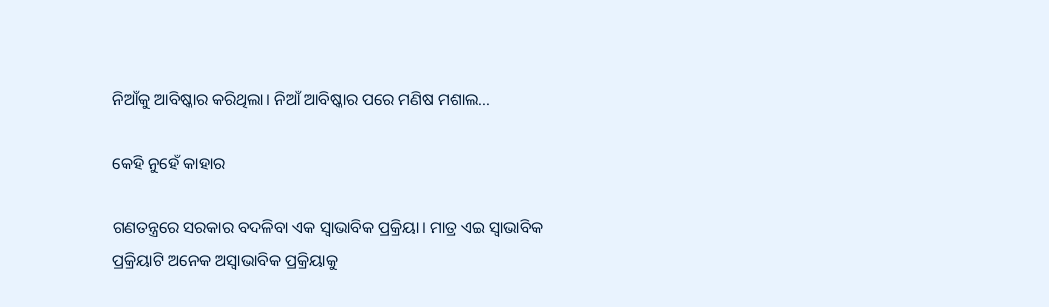ନିଆଁକୁ ଆବିଷ୍କାର କରିଥିଲା। ନିଆଁ ଆବିଷ୍କାର ପରେ ମଣିଷ ମଶାଲ...

କେହି ନୁହେଁ କାହାର

ଗଣତନ୍ତ୍ରରେ ସରକାର ବଦଳିବା ଏକ ସ୍ବାଭାବିକ ପ୍ରକ୍ରିୟା। ମାତ୍ର ଏଇ ସ୍ବାଭାବିକ ପ୍ରକ୍ରିୟାଟି ଅନେକ ଅସ୍ବାଭାବିକ ପ୍ରକ୍ରିୟାକୁ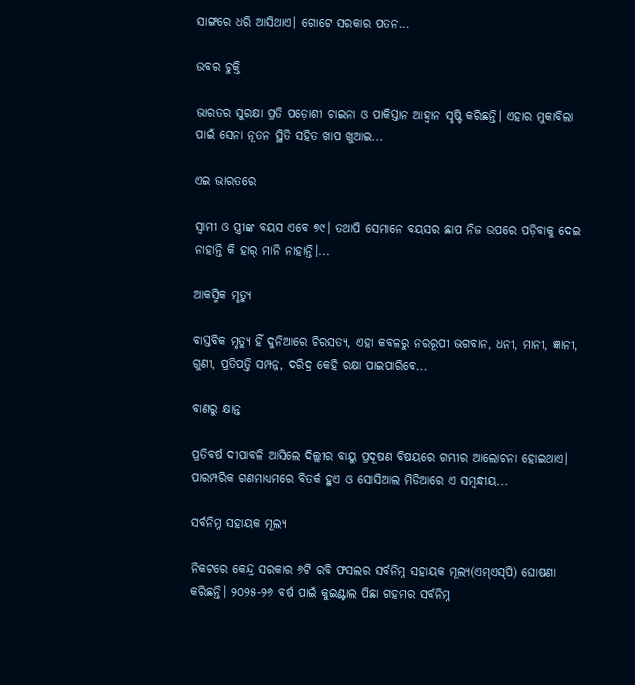ସାଙ୍ଗରେ ଧରି ଆସିଥାଏ। ଗୋଟେ ସରକାର ପତନ...

ଉବର ଚୁକ୍ତି

ଭାରତର ସୁରକ୍ଷା ପ୍ରତି ପଡ଼ୋଶୀ ଚାଇନା ଓ ପାକିସ୍ତାନ ଆହ୍ବାନ ସୃଷ୍ଟି କରିଛନ୍ତି। ଏହାର ମୁକାବିଲା ପାଇଁ ସେନା ନୂତନ ସ୍ଥିତି ସହିତ ଖାପ ଖୁଆଇ...

ଏଇ ଭାରତରେ

ସ୍ବାମୀ ଓ ସ୍ତ୍ରୀଙ୍କ ବୟସ ଏବେ ୭୯। ତଥାପି ସେମାନେ ବୟସର ଛାପ ନିଜ ଉପରେ ପଡ଼ିବାକୁ ଦେଇ ନାହାନ୍ତି କି ହାର୍‌ ମାନି ନାହାନ୍ତି।...

ଆକସ୍ମିକ ମୃତ୍ୟୁ

ବାସ୍ତବିକ ମୃତ୍ୟୁ ହିଁ ଦୁନିଆରେ ଚିରସତ୍ୟ, ଏହା କବଳରୁ ନରରୂପୀ ଭଗବାନ, ଧନୀ, ମାନୀ, ଜ୍ଞାନୀ, ଗୁଣୀ, ପ୍ରତିପତ୍ତି ସମ୍ପନ୍ନ, ଦରିଦ୍ର କେହି ରକ୍ଷା ପାଇପାରିବେ...

ବାଣରୁ କ୍ଷାନ୍ତ

ପ୍ରତିବର୍ଷ ଦୀପାବଳି ଆସିଲେ ଦିଲ୍ଲୀର ବାୟୁ ପ୍ରଦୂଷଣ ବିଷୟରେ ଗମ୍ଭୀର ଆଲୋଚନା ହୋଇଥାଏ। ପାରମ୍ପରିକ ଗଣମାଧ୍ୟମରେ ବିତର୍କ ହୁଏ ଓ ସୋସିଆଲ ମିଡିଆରେ ଏ ସମ୍ବନ୍ଧୀୟ...

ସର୍ବନିମ୍ନ ସହାୟକ ମୂଲ୍ୟ

ନିକଟରେ କେନ୍ଦ୍ର ସରକାର ୬ଟି ରବି ଫସଲର ସର୍ବନିମ୍ନ ସହାୟକ ମୂଲ୍ୟ(ଏମ୍‌ଏସ୍‌ପି) ଘୋଷଣା କରିଛନ୍ତି। ୨୦୨୫-୨୬ ବର୍ଷ ପାଇଁ କୁଇଣ୍ଟାଲ ପିଛା ଗହମର ସର୍ବନିମ୍ନ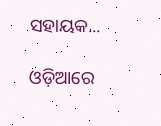ସହାୟକ...

ଓଡ଼ିଆରେ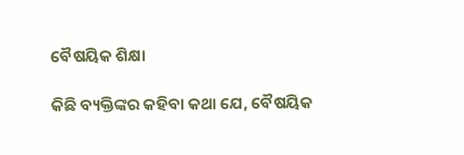ବୈଷୟିକ ଶିକ୍ଷା

କିଛି ବ୍ୟକ୍ତିଙ୍କର କହିବା କଥା ଯେ, ବୈଷୟିକ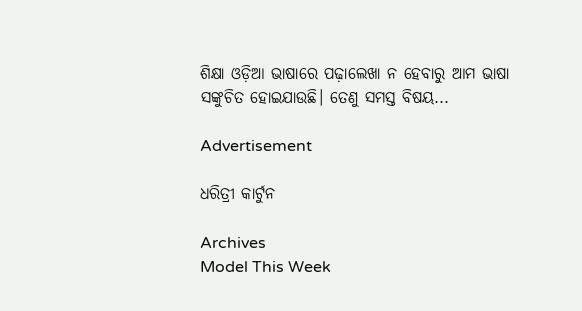ଶିକ୍ଷା ଓଡ଼ିଆ ଭାଷାରେ ପଢ଼ାଲେଖା ନ ହେବାରୁ ଆମ ଭାଷା ସଙ୍କୁଚିତ ହୋଇଯାଉଛି। ତେଣୁ ସମସ୍ତ ବିଷୟ...

Advertisement

ଧରିତ୍ରୀ କାର୍ଟୁନ

Archives
Model This Week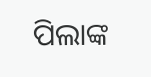ପିଲାଙ୍କ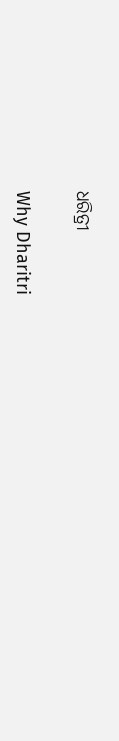ଧରିତ୍ରୀ

Why Dharitri